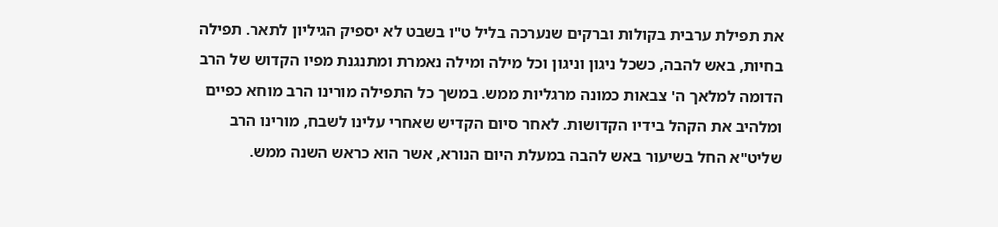את תפילת ערבית בקולות וברקים שנערכה בליל ט"ו בשבט לא יספיק הגיליון לתאר. תפילה בחיות, באש להבה, כשכל ניגון וניגון וכל מילה ומילה נאמרת ומתנגנת מפיו הקדוש של הרב הדומה למלאך ה' צבאות כמונה מרגליות ממש. במשך כל התפילה מורינו הרב מוחא כפיים ומלהיב את הקהל בידיו הקדושות. לאחר סיום הקדיש שאחרי עלינו לשבח, מורינו הרב שליט"א החל בשיעור באש להבה במעלת היום הנורא, אשר הוא כראש השנה ממש.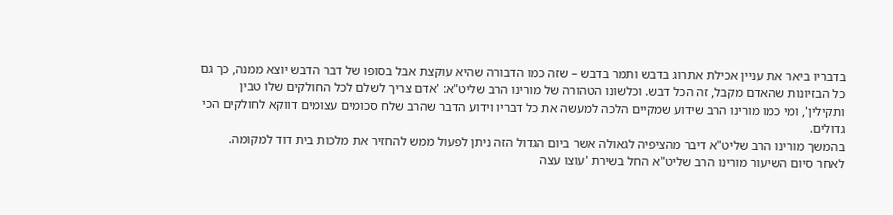בדבריו ביאר את עניין אכילת אתרוג בדבש ותמר בדבש – שזה כמו הדבורה שהיא עוקצת אבל בסופו של דבר הדבש יוצא ממנה, כך גם כל הבזיונות שהאדם מקבל, זה הכל דבש. וכלשונו הטהורה של מורינו הרב שליט"א: 'אדם צריך לשלם לכל החולקים שלו טבין ותקילין', ומי כמו מורינו הרב שידוע שמקיים הלכה למעשה את כל דבריו וידוע הדבר שהרב שלח סכומים עצומים דווקא לחולקים הכי גדולים.
בהמשך מורינו הרב שליט"א דיבר מהציפיה לגאולה אשר ביום הגדול הזה ניתן לפעול ממש להחזיר את מלכות בית דוד למקומה.
לאחר סיום השיעור מורינו הרב שליט"א החל בשירת 'עוצו עצה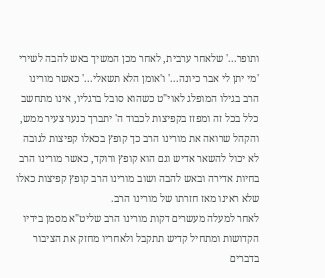ותופר...' שלאחר ערבית, לאחר מכן המשיך באש להבה לשירי 'מי יתן לי אבר כיונה...' ו'אומן הלא תשאלי...' כאשר מורינו הרב בגילו המופלג לאוי"ט כשהוא סובל ברגליו, אינו מתחשב כלל בכל זה ומפזז בקפיצות לכבוד ה' יתברך כנער צעיר ממש, והקהל שרואה את מורינו הרב כך קופץ בכאלו קפיצות לגובה לא יכול להשאר אדיש וגם הוא קופץ ורוקד, כאשר מורינו הרב בחיות אדירה ובאש להבה ושוב מורינו הרב קופץ קפיצות כאלו שלא ראינו מאז חזרתו של מורינו הרב.
לאחר למעלה מעשרים דקות מורינו הרב שליט"א מסמן בידיו הקדושות ומתחיל קדיש תתקבל ולאחריו מחזק את הציבור בדברים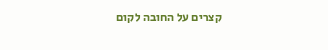קצרים על החובה לקום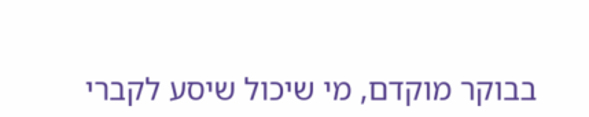בבוקר מוקדם, מי שיכול שיסע לקברי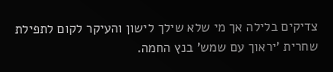צדיקים בלילה אך מי שלא שילך לישון והעיקר לקום לתפילת שחרית 'יראוך עם שמש' בנץ החמה.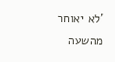'לא יאוחר מהשעה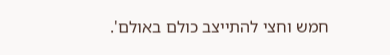חמש וחצי להתייצב כולם באולם'.